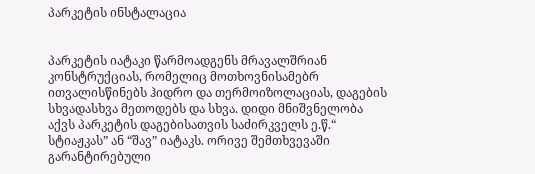პარკეტის ინსტალაცია


პარკეტის იატაკი წარმოადგენს მრავალშრიან კონსტრუქციას, რომელიც მოთხოვნისამებრ ითვალისწინებს ჰიდრო და თერმოიზოლაციას, დაგების სხვადასხვა მეთოდებს და სხვა. დიდი მნიშვნელობა აქვს პარკეტის დაგებისათვის საძირკველს ე.წ.“ სტიაჟკას” ან “შავ” იატაკს. ორივე შემთხვევაში გარანტირებული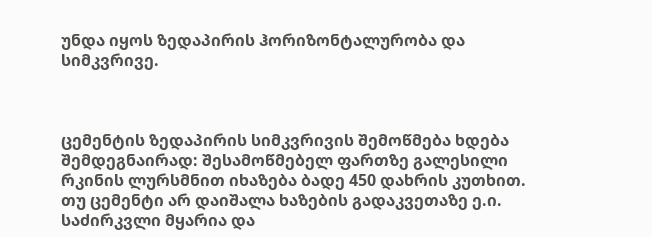უნდა იყოს ზედაპირის ჰორიზონტალურობა და სიმკვრივე.



ცემენტის ზედაპირის სიმკვრივის შემოწმება ხდება შემდეგნაირად: შესამოწმებელ ფართზე გალესილი რკინის ლურსმნით იხაზება ბადე 450 დახრის კუთხით. თუ ცემენტი არ დაიშალა ხაზების გადაკვეთაზე ე.ი. საძირკვლი მყარია და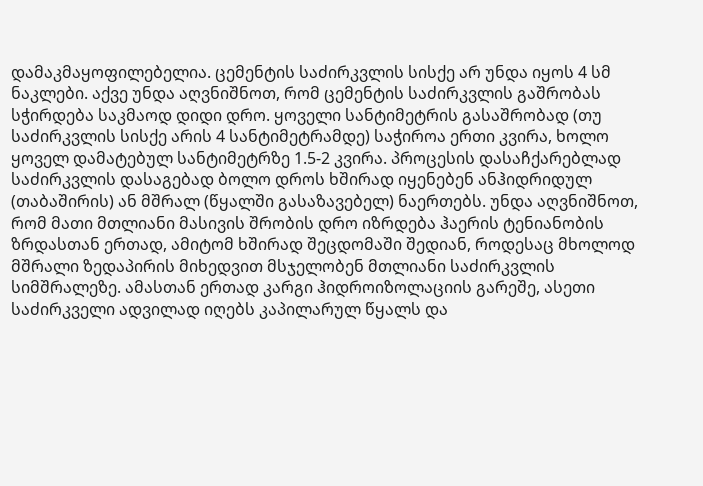დამაკმაყოფილებელია. ცემენტის საძირკვლის სისქე არ უნდა იყოს 4 სმ ნაკლები. აქვე უნდა აღვნიშნოთ, რომ ცემენტის საძირკვლის გაშრობას სჭირდება საკმაოდ დიდი დრო. ყოველი სანტიმეტრის გასაშრობად (თუ საძირკვლის სისქე არის 4 სანტიმეტრამდე) საჭიროა ერთი კვირა, ხოლო ყოველ დამატებულ სანტიმეტრზე 1.5-2 კვირა. პროცესის დასაჩქარებლად საძირკვლის დასაგებად ბოლო დროს ხშირად იყენებენ ანჰიდრიდულ (თაბაშირის) ან მშრალ (წყალში გასაზავებელ) ნაერთებს. უნდა აღვნიშნოთ, რომ მათი მთლიანი მასივის შრობის დრო იზრდება ჰაერის ტენიანობის ზრდასთან ერთად, ამიტომ ხშირად შეცდომაში შედიან, როდესაც მხოლოდ მშრალი ზედაპირის მიხედვით მსჯელობენ მთლიანი საძირკვლის სიმშრალეზე. ამასთან ერთად კარგი ჰიდროიზოლაციის გარეშე, ასეთი საძირკველი ადვილად იღებს კაპილარულ წყალს და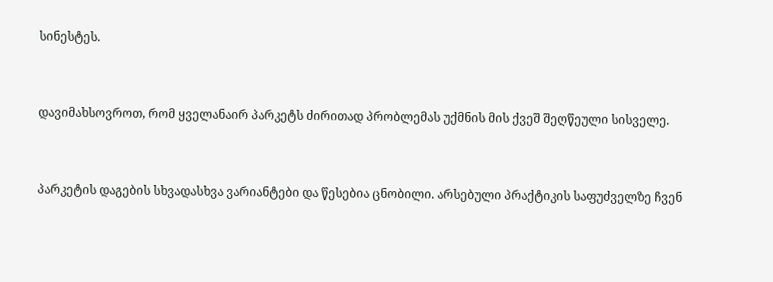სინესტეს.


დავიმახსოვროთ, რომ ყველანაირ პარკეტს ძირითად პრობლემას უქმნის მის ქვეშ შეღწეული სისველე.


პარკეტის დაგების სხვადასხვა ვარიანტები და წესებია ცნობილი. არსებული პრაქტიკის საფუძველზე ჩვენ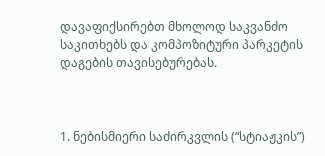დავაფიქსირებთ მხოლოდ საკვანძო საკითხებს და კომპოზიტური პარკეტის დაგების თავისებურებას.



1. ნებისმიერი საძირკვლის (“სტიაჟკის”)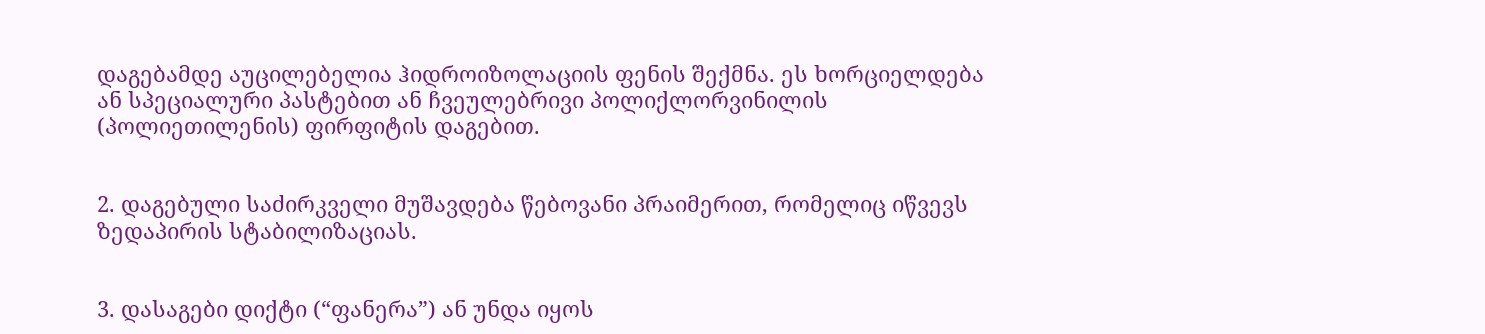დაგებამდე აუცილებელია ჰიდროიზოლაციის ფენის შექმნა. ეს ხორციელდება ან სპეციალური პასტებით ან ჩვეულებრივი პოლიქლორვინილის (პოლიეთილენის) ფირფიტის დაგებით.


2. დაგებული საძირკველი მუშავდება წებოვანი პრაიმერით, რომელიც იწვევს ზედაპირის სტაბილიზაციას.


3. დასაგები დიქტი (“ფანერა”) ან უნდა იყოს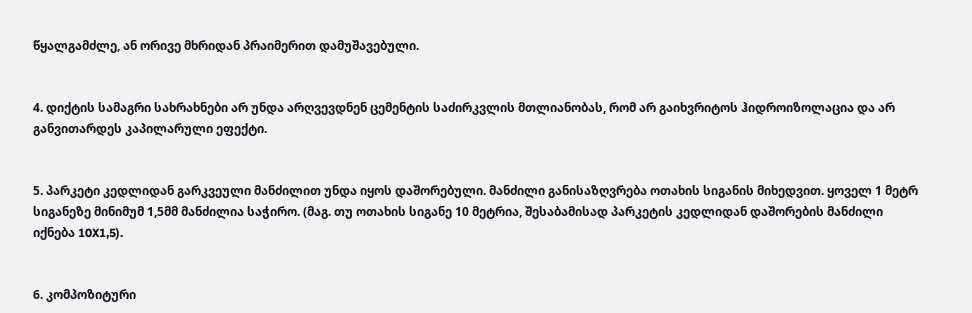წყალგამძლე, ან ორივე მხრიდან პრაიმერით დამუშავებული.


4. დიქტის სამაგრი სახრახნები არ უნდა არღვევდნენ ცემენტის საძირკვლის მთლიანობას, რომ არ გაიხვრიტოს ჰიდროიზოლაცია და არ განვითარდეს კაპილარული ეფექტი.


5. პარკეტი კედლიდან გარკვეული მანძილით უნდა იყოს დაშორებული. მანძილი განისაზღვრება ოთახის სიგანის მიხედვით. ყოველ 1 მეტრ სიგანეზე მინიმუმ 1,5მმ მანძილია საჭირო. (მაგ. თუ ოთახის სიგანე 10 მეტრია, შესაბამისად პარკეტის კედლიდან დაშორების მანძილი იქნება 10X1,5).


6. კომპოზიტური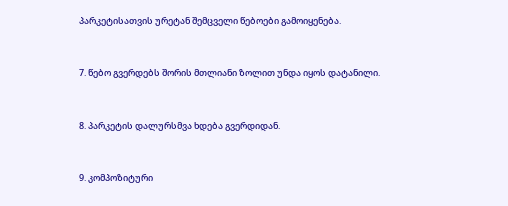პარკეტისათვის ურეტან შემცველი წებოები გამოიყენება.


7. წებო გვერდებს შორის მთლიანი ზოლით უნდა იყოს დატანილი.


8. პარკეტის დალურსმვა ხდება გვერდიდან.


9. კომპოზიტური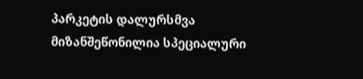პარკეტის დალურსმვა მიზანშეწონილია სპეციალური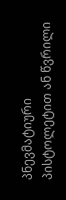პნევმატიური პისტოლეტით ან წვრილი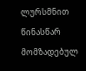ლურსმნით წინასწარ მომზადებულ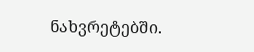ნახვრეტებში.